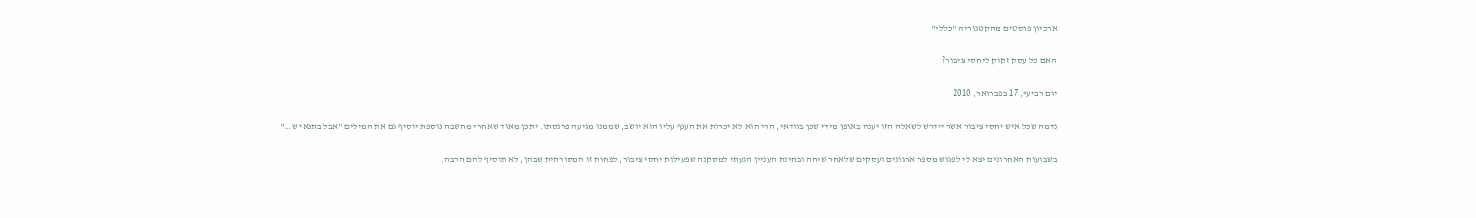ארכיון פוסטים מהקטגוריה "כללי"

האם כל עסק זקוק ליחסי ציבור?

יום רביעי, 17 בפברואר, 2010

נדמה שכל איש יחסי ציבור אשר יידרש לשאלה הזו יענה באופן מידי שכן בוודאי, הרי הוא לא יכרות את הענף עליו הוא יושב, שממנו מגיעה פרנסתו. יתכן מאוד שאחרי מחשבה נוספת יוסיף גם את המילים "אבל בתנאי ש…"

בשבועות האחרונים יצא לי לפגוש מספר ארגונים ועסקים שלאחר שיחה ובחינת העניין הגעתי למסקנה שפעילות יחסי ציבור, לפחות זו המסורתית שבהן, לא תוסיף להם הרבה.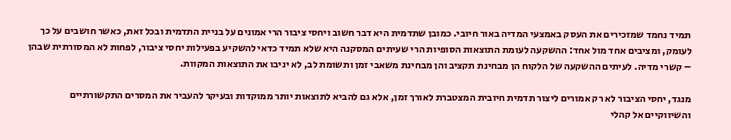תמיד נחמד שמזכירים את העסק באמצעי המדיה באור חיובי. כמובן שתדמית היא דבר חשוב ויחסי ציבור הרי אמונים על בניית התדמית ובכל זאת, כאשר חושבים על כך לעומק, ומציבים אחד מול אחד: ההשקעה לעומת התוצאות הסופיות הרי שעיתים המסקנה היא שלא תמיד כדאי להשקיע בפעילות יחסי ציבור, לפחות לא המסורתית שבהן – קשרי מדיה. לעיתים ההשקעה של הלקוח הן מבחינת תקציב והן מבחינת משאבי זמן ותשומת לב, לא יניבו את התוצאות המקוות.

מנגד, יחסי הציבור לא רק אמורים ליצור תדמית חיובית המצטברת לאורך זמן, אלא גם להביא לתוצאות יותר ממוקדות ובעיקר להעביר את המסרים התקשורתיים והשיווקיים אל קהלי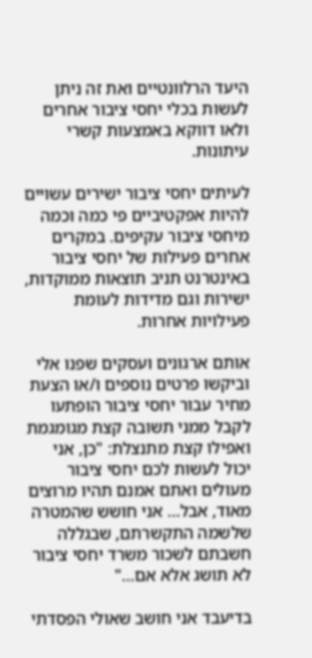היעד הרלוונטיים ואת זה ניתן לעשות בכלי יחסי ציבור אחרים ולאו דווקא באמצעות קשרי עיתונות.

לעיתים יחסי ציבור ישירים עשויים להיות אפקטיביים פי כמה וכמה מיחסי ציבור עקיפים. במקרים אחרים פעילות של יחסי ציבור באינטרנט תניב תוצאות ממוקדות, ישירות וגם מדידות לעומת פעילויות אחרות.

אותם ארגונים ועסקים שפנו אלי וביקשו פרטים נוספים ו/או הצעת מחיר עבור יחסי ציבור הופתעו לקבל ממני תשובה קצת מגומגמת ואפילו קצת מתנצלת: "כן, אני יכול לעשות לכם יחסי ציבור מעולים ואתם אמנם תהיו מרוצים מאוד, אבל… אני חושש שהמטרה שלשמה התקשרתם, שבגללה חשבתם לשכור משרד יחסי ציבור לא תושג אלא אם…"

בדיעבד אני חושב שאולי הפסדתי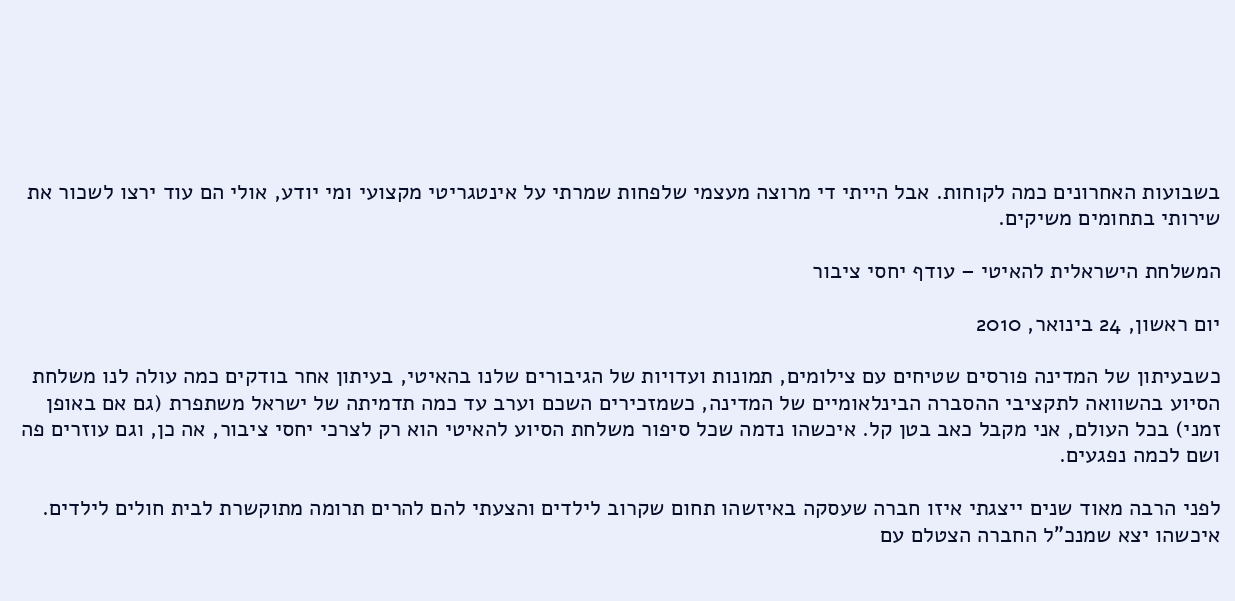בשבועות האחרונים כמה לקוחות. אבל הייתי די מרוצה מעצמי שלפחות שמרתי על אינטגריטי מקצועי ומי יודע, אולי הם עוד ירצו לשכור את שירותי בתחומים משיקים.

המשלחת הישראלית להאיטי – עודף יחסי ציבור

יום ראשון, 24 בינואר, 2010

כשבעיתון של המדינה פורסים שטיחים עם צילומים, תמונות ועדויות של הגיבורים שלנו בהאיטי, בעיתון אחר בודקים כמה עולה לנו משלחת הסיוע בהשוואה לתקציבי ההסברה הבינלאומיים של המדינה, כשמזכירים השכם וערב עד כמה תדמיתה של ישראל משתפרת (גם אם באופן זמני) בכל העולם, אני מקבל כאב בטן קל. איכשהו נדמה שכל סיפור משלחת הסיוע להאיטי הוא רק לצרכי יחסי ציבור, אה כן, וגם עוזרים פה ושם לכמה נפגעים.

לפני הרבה מאוד שנים ייצגתי איזו חברה שעסקה באיזשהו תחום שקרוב לילדים והצעתי להם להרים תרומה מתוקשרת לבית חולים לילדים. איכשהו יצא שמנכ"ל החברה הצטלם עם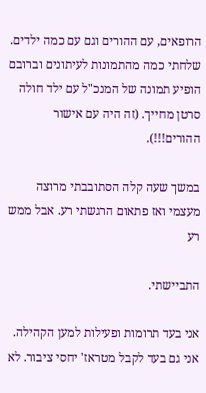הרופאים, עם ההורים וגם עם כמה ילדים. שלחתי כמה מהתמונות לעיתונים וברובם הופיע תמונה של המנכ"ל עם ילד חולה סרטן מחייך. (זה היה עם אישור ההורים!!!).

במשך שעה קלה הסתובבתי מרוצה מעצמי ואז פתאום הרגשתי רע. אבל ממש רע

התביישתי.

אני בעד תרומות ופעילות למען הקהילה. אני גם בעד לקבל מטראז' יחסי ציבור. לא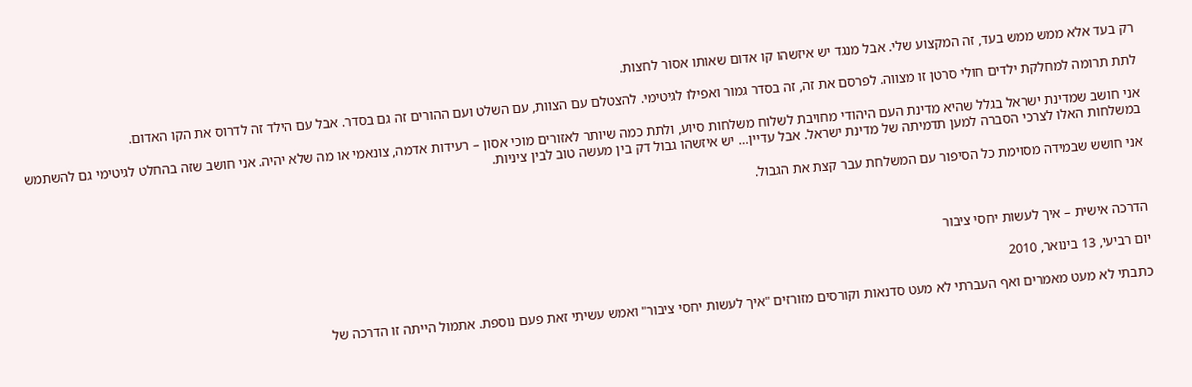רק בעד אלא ממש ממש בעד, זה המקצוע שלי. אבל מנגד יש איזשהו קו אדום שאותו אסור לחצות.

לתת תרומה למחלקת ילדים חולי סרטן זו מצווה. לפרסם את זה, זה בסדר גמור ואפילו לגיטימי. להצטלם עם הצוות, עם השלט ועם ההורים זה גם בסדר. אבל עם הילד זה לדרוס את הקו האדום.

אני חושב שמדינת ישראל בגלל שהיא מדינת העם היהודי מחויבת לשלוח משלחות סיוע, ולתת כמה שיותר לאזורים מוכי אסון – רעידות אדמה, צונאמי או מה שלא יהיה. אני חושב שזה בהחלט לגיטימי גם להשתמש במשלחות האלו לצרכי הסברה למען תדמיתה של מדינת ישראל. אבל עדיין… יש איזשהו גבול דק בין מעשה טוב לבין ציניות.

אני חושש שבמידה מסוימת כל הסיפור עם המשלחת עבר קצת את הגבול.



הדרכה אישית – איך לעשות יחסי ציבור

יום רביעי, 13 בינואר, 2010

כתבתי לא מעט מאמרים ואף העברתי לא מעט סדנאות וקורסים מזורזים "איך לעשות יחסי ציבור" ואמש עשיתי זאת פעם נוספת. אתמול הייתה זו הדרכה של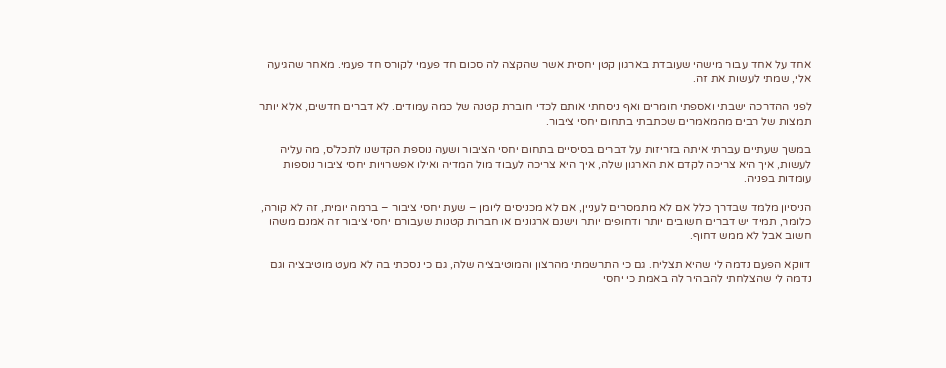אחד על אחד עבור מישהי שעובדת בארגון קטן יחסית אשר שהקצה לה סכום חד פעמי לקורס חד פעמי. מאחר שהגיעה אלי, שמתי לעשות את זה.

לפני ההדרכה ישבתי ואספתי חומרים ואף ניסחתי אותם לכדי חוברת קטנה של כמה עמודים. לא דברים חדשים, אלא יותר תמצות של רבים מהמאמרים שכתבתי בתחום יחסי ציבור.

במשך שעתיים עברתי איתה בזריזות על דברים בסיסיים בתחום יחסי הציבור ושעה נוספת הקדשנו לתכל'ס, מה עליה לעשות, איך היא צריכה לקדם את הארגון שלה, איך היא צריכה לעבוד מול המדיה ואילו אפשרויות יחסי ציבור נוספות עומדות בפניה.

הניסיון מלמד שבדרך כלל אם לא מתמסרים לעניין, אם לא מכניסים ליומן – שעת יחסי ציבור – ברמה יומית, זה לא קורה, כלומר, תמיד יש דברים חשובים יותר ודחופים יותר וישנם ארגונים או חברות קטנות שעבורם יחסי ציבור זה אמנם משהו חשוב אבל לא ממש דחוף.

דווקא הפעם נדמה לי שהיא תצליח. גם כי התרשמתי מהרצון והמוטיבציה שלה, גם כי נסכתי בה לא מעט מוטיבציה וגם נדמה לי שהצלחתי להבהיר לה באמת כי יחסי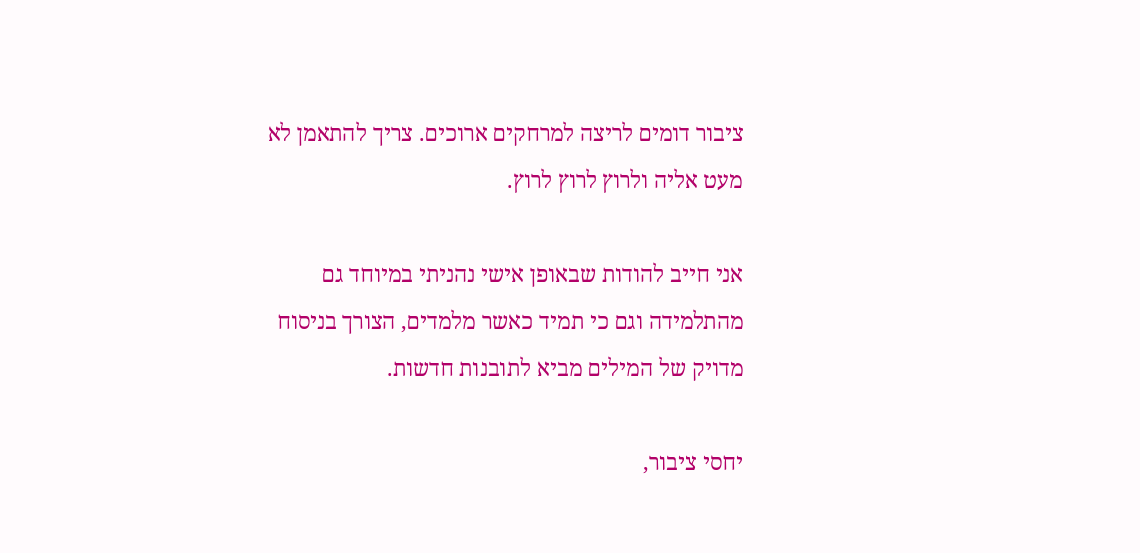ציבור דומים לריצה למרחקים ארוכים. צריך להתאמן לא מעט אליה ולרוץ לרוץ לרוץ.

אני חייב להודות שבאופן אישי נהניתי במיוחד גם מהתלמידה וגם כי תמיד כאשר מלמדים, הצורך בניסוח מדויק של המילים מביא לתובנות חדשות.

יחסי ציבור,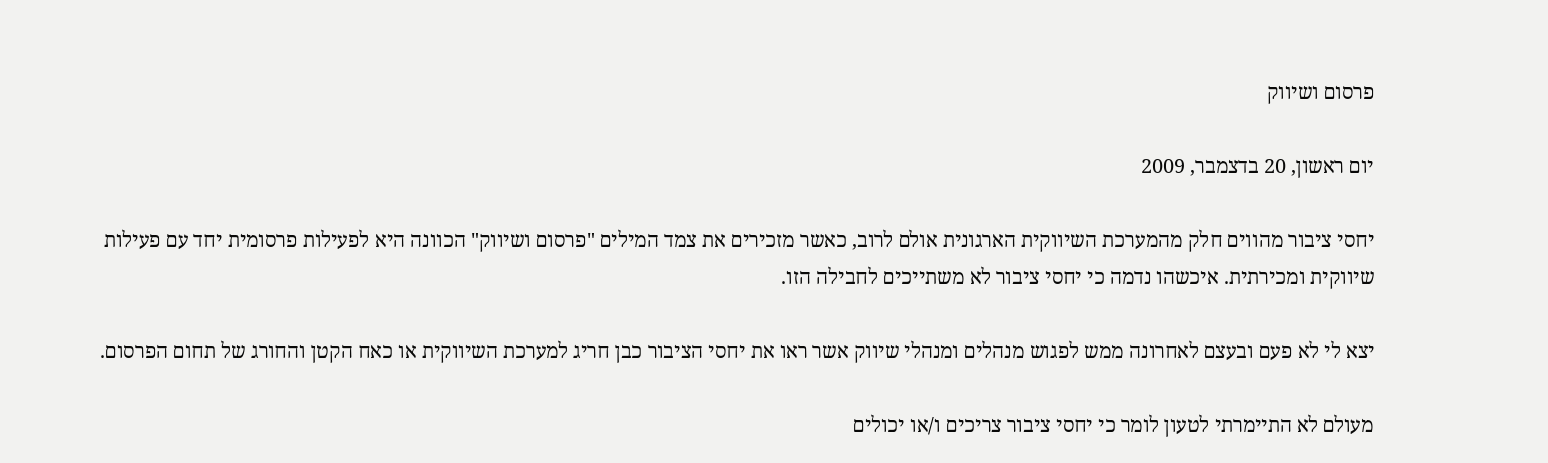פרסום ושיווק

יום ראשון, 20 בדצמבר, 2009

יחסי ציבור מהווים חלק מהמערכת השיווקית הארגונית אולם לרוב, כאשר מזכירים את צמד המילים "פרסום ושיווק" הכוונה היא לפעילות פרסומית יחד עם פעילות שיווקית ומכירתית. איכשהו נדמה כי יחסי ציבור לא משתייכים לחבילה הזו.

יצא לי לא פעם ובעצם לאחרונה ממש לפגוש מנהלים ומנהלי שיווק אשר ראו את יחסי הציבור כבן חריג למערכת השיווקית או כאח הקטן והחורג של תחום הפרסום.

מעולם לא התיימרתי לטעון לומר כי יחסי ציבור צריכים ו/או יכולים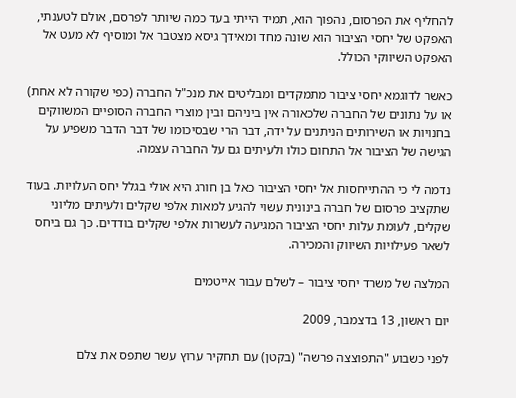להחליף את הפרסום, נהפוך הוא, תמיד הייתי בעד כמה שיותר לפרסם, אולם לטענתי, האפקט של יחסי הציבור הוא שונה מחד ומאידך גיסא מצטבר אל ומוסיף לא מעט אל האפקט השיווקי הכולל.

כאשר לדוגמא יחסי ציבור מתמקדים ומבליטים את מנכ"ל החברה (כפי שקורה לא אחת) או על נתונים של החברה שלכאורה אין ביניהם ובין מוצרי החברה הסופיים המשווקים בחנויות או השירותים הניתנים על ידה, דבר הרי שבסיכומו של דבר הדבר משפיע על הגישה של הציבור אל התחום כולו ולעיתים גם על החברה עצמה.

נדמה לי כי ההתייחסות אל יחסי הציבור כאל בן חורג היא אולי בגלל יחס העלויות. בעוד שתקציב פרסום של חברה בינונית עשוי להגיע למאות אלפי שקלים ולעיתים מליוני שקלים, לעומת עלות יחסי הציבור המגיעה לעשרות אלפי שקלים בודדים. כך גם ביחס לשאר פעילויות השיווק והמכירה.

המלצה של משרד יחסי ציבור – לשלם עבור אייטמים

יום ראשון, 13 בדצמבר, 2009

לפני כשבוע "התפוצצה פרשה" (בקטן) עם תחקיר ערוץ עשר שתפס את צלם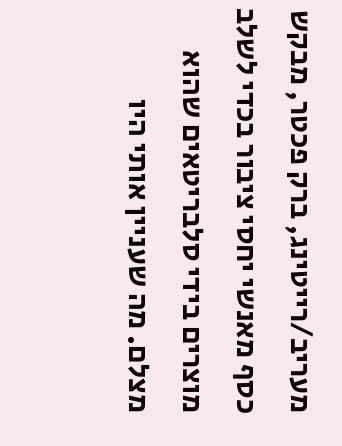מעריב/רייטינג, ברק פכטר, מבקש כסף מאנשי יחסי ציבור בכדי לשלב מוצרים בידי סלבריטאים שהוא מצלם. מה שעניין אותי היו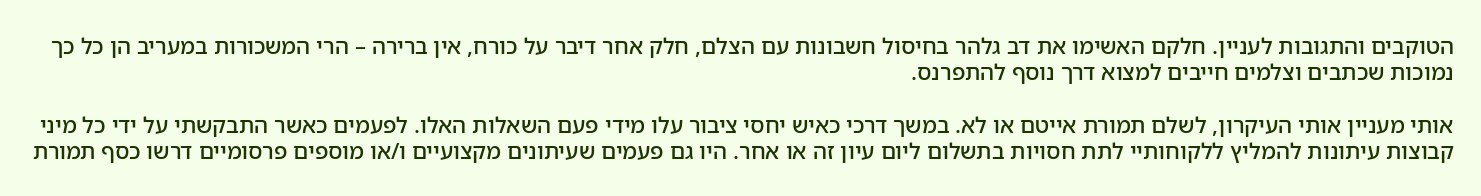הטוקבים והתגובות לעניין. חלקם האשימו את דב גלהר בחיסול חשבונות עם הצלם, חלק אחר דיבר על כורח, אין ברירה – הרי המשכורות במעריב הן כל כך נמוכות שכתבים וצלמים חייבים למצוא דרך נוסף להתפרנס.

אותי מעניין אותי העיקרון, לשלם תמורת אייטם או לא. במשך דרכי כאיש יחסי ציבור עלו מידי פעם השאלות האלו. לפעמים כאשר התבקשתי על ידי כל מיני קבוצות עיתונות להמליץ ללקוחותיי לתת חסויות בתשלום ליום עיון זה או אחר. היו גם פעמים שעיתונים מקצועיים ו/או מוספים פרסומיים דרשו כסף תמורת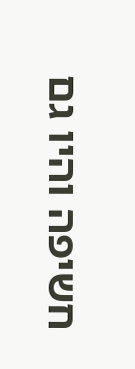חשיפה והיו גם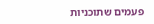פעמים שתוכניות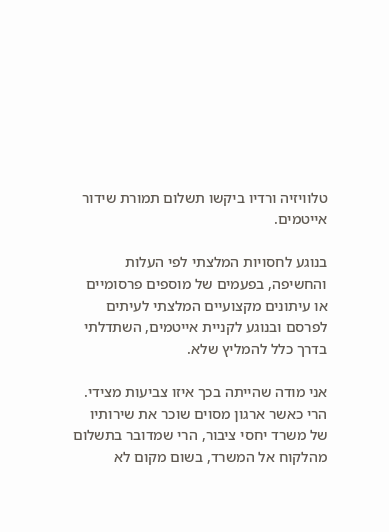טלוויזיה ורדיו ביקשו תשלום תמורת שידור אייטמים.

בנוגע לחסויות המלצתי לפי העלות והחשיפה, בפעמים של מוספים פרסומיים או עיתונים מקצועיים המלצתי לעיתים לפרסם ובנוגע לקניית אייטמים, השתדלתי בדרך כלל להמליץ שלא.

אני מודה שהייתה בכך איזו צביעות מצידי. הרי כאשר ארגון מסוים שוכר את שירותיו של משרד יחסי ציבור, הרי שמדובר בתשלום מהלקוח אל המשרד, בשום מקום לא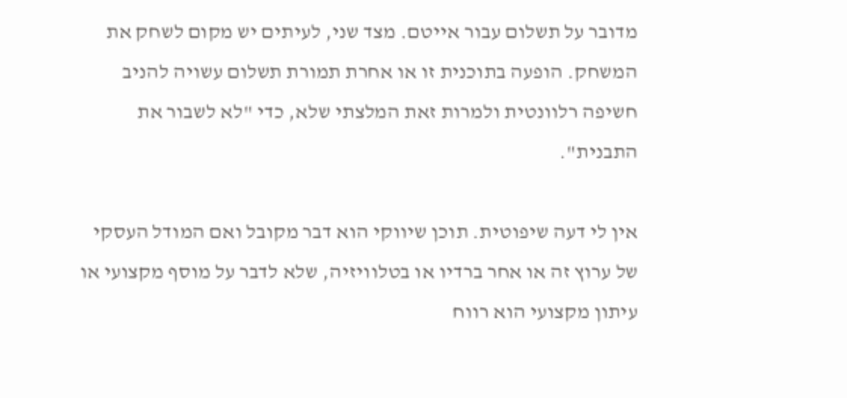מדובר על תשלום עבור אייטם. מצד שני, לעיתים יש מקום לשחק את המשחק. הופעה בתוכנית זו או אחרת תמורת תשלום עשויה להניב חשיפה רלוונטית ולמרות זאת המלצתי שלא, כדי "לא לשבור את התבנית".

אין לי דעה שיפוטית. תוכן שיווקי הוא דבר מקובל ואם המודל העסקי של ערוץ זה או אחר ברדיו או בטלוויזיה, שלא לדבר על מוסף מקצועי או עיתון מקצועי הוא רווח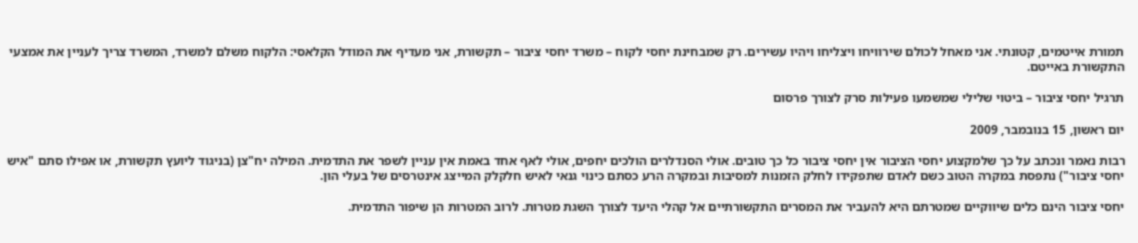תמורת אייטמים, קטונתי. אני מאחל לכולם שירוויחו ויצליחו ויהיו עשירים. רק שמבחינת יחסי לקוח – משרד יחסי ציבור – תקשורת, אני מעדיף את המודל הקלאסי: הלקוח משלם למשרד, המשרד צריך לעניין את אמצעי התקשורת באייטם.

תרגיל יחסי ציבור – ביטוי שלילי שמשמעו פעילות סרק לצורך פרסום

יום ראשון, 15 בנובמבר, 2009

רבות נאמר ונכתב על כך שלמקצוע יחסי הציבור אין יחסי ציבור כל כך טובים. אולי הסנדלרים הולכים יחפים, אולי לאף אחד באמת אין עניין לשפר את התדמית. המילה יח"צן (בניגוד ליועץ תקשורת, או אפילו סתם "איש יחסי ציבור") נתפסת במקרה הטוב כשם לאדם שתפקידו לחלק הזמנות למסיבות ובמקרה הרע כסתם כינוי גנאי לאיש חלקלק המייצג אינטרסים של בעלי הון.

יחסי ציבור הינם כלים שיווקיים שמטרתם היא להעביר את המסרים התקשורתיים אל קהלי היעד לצורך השגת מטרות. לרוב המטרות הן שיפור התדמית.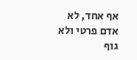אף אחד, לא אדם פרטי ולא גוף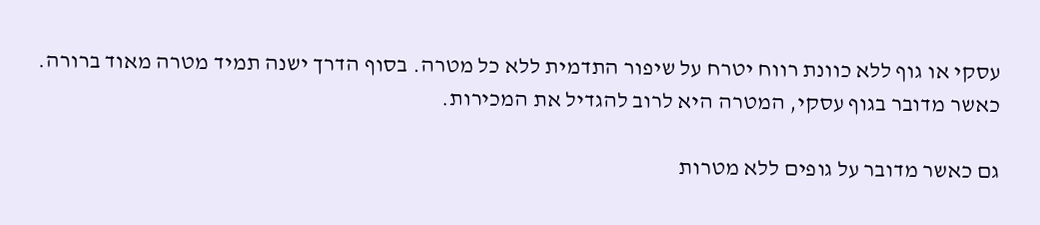עסקי או גוף ללא כוונת רווח יטרח על שיפור התדמית ללא כל מטרה. בסוף הדרך ישנה תמיד מטרה מאוד ברורה. כאשר מדובר בגוף עסקי, המטרה היא לרוב להגדיל את המכירות.

גם כאשר מדובר על גופים ללא מטרות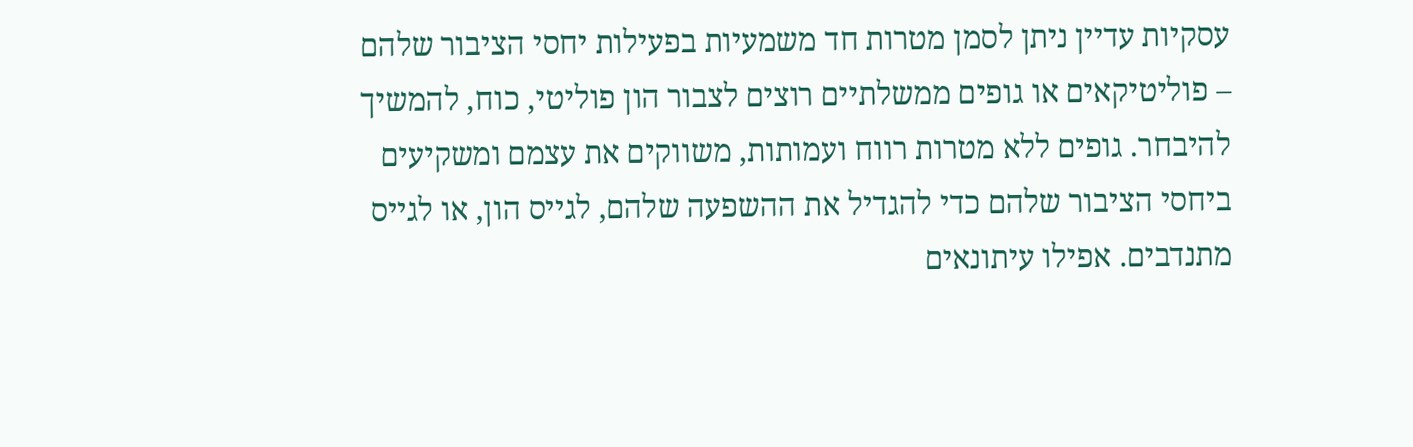עסקיות עדיין ניתן לסמן מטרות חד משמעיות בפעילות יחסי הציבור שלהם – פוליטיקאים או גופים ממשלתיים רוצים לצבור הון פוליטי, כוח, להמשיך להיבחר. גופים ללא מטרות רווח ועמותות, משווקים את עצמם ומשקיעים ביחסי הציבור שלהם כדי להגדיל את ההשפעה שלהם, לגייס הון, או לגייס מתנדבים. אפילו עיתונאים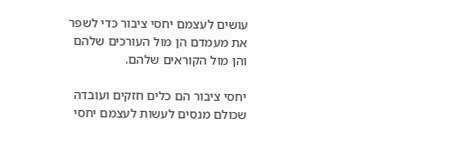עושים לעצמם יחסי ציבור כדי לשפר את מעמדם הן מול העורכים שלהם והן מול הקוראים שלהם.

יחסי ציבור הם כלים חזקים ועובדה שכולם מנסים לעשות לעצמם יחסי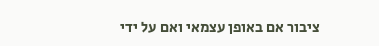ציבור אם באופן עצמאי ואם על ידי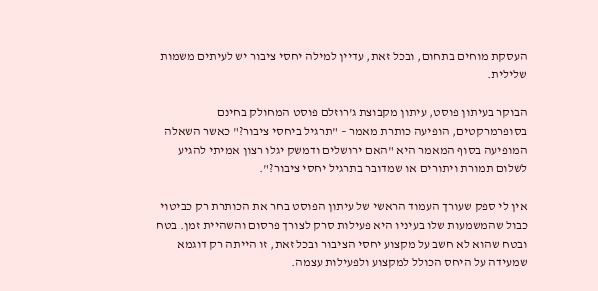העסקת מוחים בתחום, ובכל זאת, עדיין למילה יחסי ציבור יש לעיתים משמות שלילית.

הבוקר בעיתון פוסט, עיתון מקבוצת ג'רוזלם פוסט המחולק בחינם בסופרמרקטים, הופיעה כותרת מאמר – "תרגיל ביחסי ציבור?" כאשר השאלה המופיעה בסוף המאמר היא "האם ירושלים ודמשק יגלו רצון אמיתי להגיע לשלום תמורת ויתורים או שמדובר בתרגיל יחסי ציבור?".

אין לי ספק שעורך העמוד הראשי של עיתון הפוסט בחר את הכותרת רק כביטוי כבול שהמשמעות שלו בעיניו היא פעילות סרק לצורך פרסום והשהיית זמן. בטח ובטח שהוא לא חשב על מקצוע יחסי הציבור ובכל זאת, זו הייתה רק דוגמא שמעידה על היחס הכולל למקצוע ולפעילות עצמה.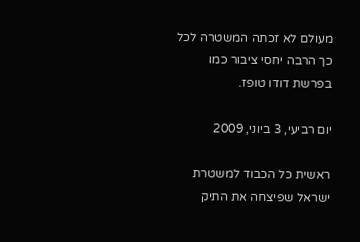מעולם לא זכתה המשטרה לכל כך הרבה יחסי ציבור כמו בפרשת דודו טופז.

יום רביעי, 3 ביוני, 2009

ראשית כל הכבוד למשטרת ישראל שפיצחה את התיק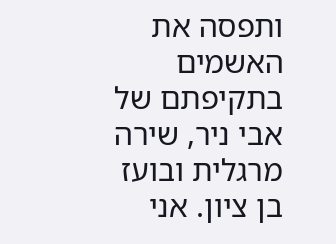ותפסה את האשמים בתקיפתם של אבי ניר, שירה מרגלית ובועז בן ציון. אני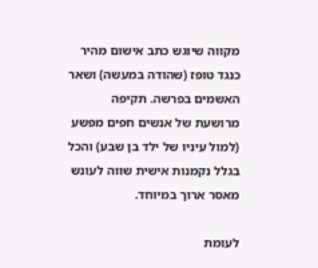מקווה שיוגש כתב אישום מהיר כנגד טופז (שהודה במעשה) ושאר האשמים בפרשה. תקיפה מרושעת של אנשים חפים מפשע (למול עיניו של ילד בן שבע) והכל בגלל נקמנות אישית שווה לעונש מאסר ארוך במיוחד.

לעומת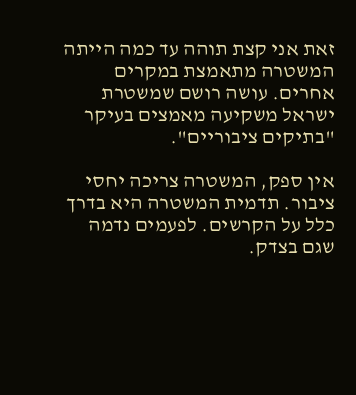זאת אני קצת תוהה עד כמה הייתה המשטרה מתאמצת במקרים אחרים. עושה רושם שמשטרת ישראל משקיעה מאמצים בעיקר "בתיקים ציבוריים".

אין ספק, המשטרה צריכה יחסי ציבור. תדמית המשטרה היא בדרך כלל על הקרשים. לפעמים נדמה שגם בצדק.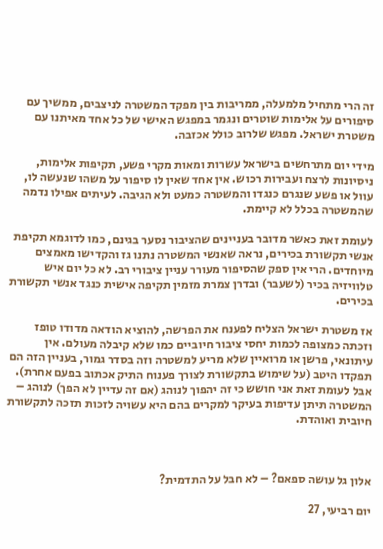זה הרי מתחיל מלמעלה, ממריבות בין מפקד המשטרה לניצבים, ממשיך עם סיפורים על אלימות שוטרים ונגמר במפגש האישי של כל אחד מאיתנו עם משטרת ישראל. מפגש שלרוב כולל אכזבה.

מידי יום מתרחשים בישראל עשרות ומאות מקרי פשע, תקיפות אלימות, ניסיונות לרצח ועבירות רכוש. אין אחד שאין לו סיפור על משהו שנעשה לו, עוול או פשע שנגרם כנגדו והמשטרה כמעט ולא הגיבה. לעיתים אפילו נדמה שהמשטרה בכלל לא קיימת.

לעומת זאת כאשר מדובר בעניינים שהציבור נסער בגינם, כמו לדוגמא תקיפת אנשי תקשורת בכירים, נראה שאנשי המשטרה נתנו גז והקדישו מאמצים מיוחדים. הרי אין ספק שהסיפור מעורר עניין ציבורי רב. לא כל יום איש טלוויזיה בכיר (לשעבר) ובדרן צמרת מזמין תקיפה אישית כנגד אנשי תקשורת בכירים.

אז משטרת ישראל הצליח לפענח את הפרשה, להוציא הודאה מדודו טופז וזכתה כמצופה לכמות יחסי ציבור חיוביים כמו שלא קיבלה מעולם. אין עיתונאי, פרשן או מרואיין שלא מריע למשטרה וזה בסדר גמור, בעניין הזה הם תפקדו היטב (על שימוש בתקשורת לצורך פענוח התיק אכתוב בפעם אחרת). אבל לעומת זאת אני חושש כי זה יהפוך לנוהג (אם זה עדיין לא הפך) לנוהג – המשטרה תיתן עדיפות בעיקר למקרים בהם היא עשויה לזכות תזכה לתקשורת חיובית ואוהדת.



אלון גל עושה ספאם? – לא חבל על התדמית?

יום רביעי, 27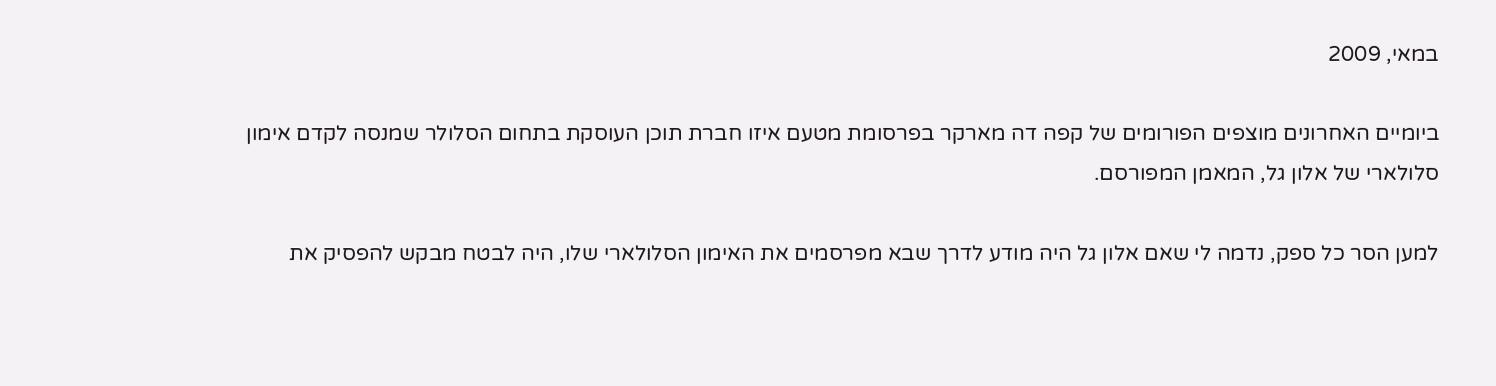במאי, 2009

ביומיים האחרונים מוצפים הפורומים של קפה דה מארקר בפרסומת מטעם איזו חברת תוכן העוסקת בתחום הסלולר שמנסה לקדם אימון סלולארי של אלון גל, המאמן המפורסם.

למען הסר כל ספק, נדמה לי שאם אלון גל היה מודע לדרך שבא מפרסמים את האימון הסלולארי שלו, היה לבטח מבקש להפסיק את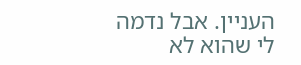העניין. אבל נדמה לי שהוא לא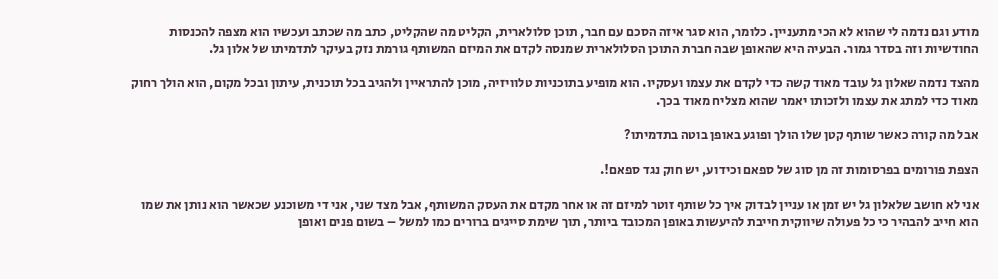מודע וגם נדמה לי שהוא לא הכי מתעניין. כלומר, הוא סגר איזה הסכם עם חבר, תוכן סלולארית, הקליט מה שהקליט, כתב מה שכתב ועכשיו הוא מצפה להכנסות החודשיות וזה בסדר גמור. הבעיה היא שהאופן שבה חברת התוכן הסלולארית שמנסה לקדם את המיזם המשותף גורמת נזק בעיקר לתדמיתו של אלון גל.

מהצד נדמה שאלון גל עובד מאוד קשה כדי לקדם את עצמו ועסקיו. הוא מופיע בתוכניות טלוויזיה, מוכן להתראיין ולהגיב בכל תוכנית, עיתון ובכל מקום, הוא הולך רחוק מאוד כדי למתג את עצמו ולזכותו יאמר שהוא מצליח מאוד בכך.

אבל מה קורה כאשר שותף קטן שלו הולך ופוגע באופן בוטה בתדמיתו?

הצפת פורומים בפרסומות זה מן סוג של ספאם וכידוע, יש חוק נגד ספאם!.

אני לא חושב שלאלון גל יש זמן או עניין לבדוק איך כל שותף זוטר למיזם זה או אחר מקדם את העסק המשותף, אבל מצד שני, אני די משוכנע שכאשר הוא נותן את שמו הוא חייב להבהיר כי כל פעולה שיווקית חייבת להיעשות באופן המכובד ביותר, תוך שימת סייגים ברורים כמו למשל – בשום פנים ואופן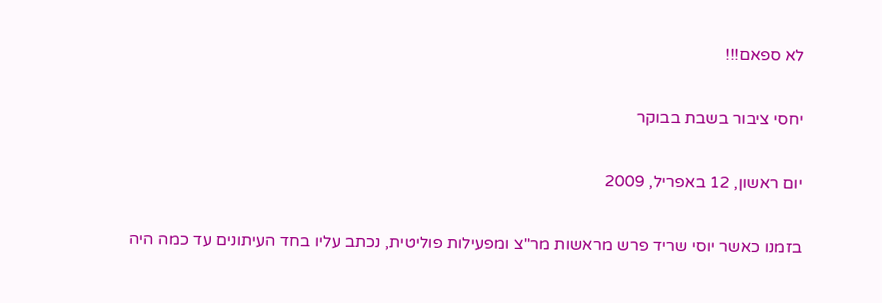לא ספאם!!!

יחסי ציבור בשבת בבוקר

יום ראשון, 12 באפריל, 2009

בזמנו כאשר יוסי שריד פרש מראשות מר"צ ומפעילות פוליטית, נכתב עליו בחד העיתונים עד כמה היה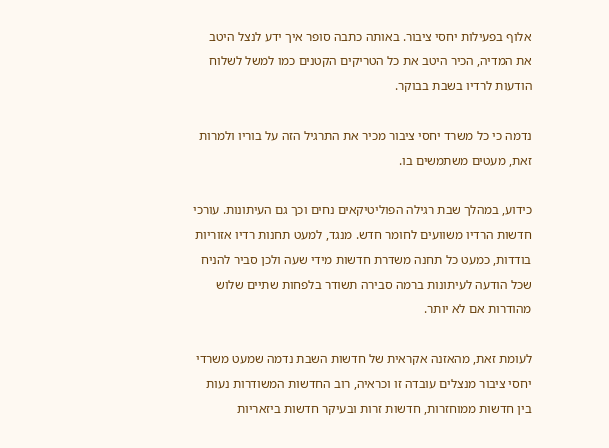אלוף בפעילות יחסי ציבור. באותה כתבה סופר איך ידע לנצל היטב את המדיה, הכיר היטב את כל הטריקים הקטנים כמו למשל לשלוח הודעות לרדיו בשבת בבוקר.

נדמה כי כל משרד יחסי ציבור מכיר את התרגיל הזה על בוריו ולמרות זאת, מעטים משתמשים בו.

כידוע, במהלך שבת רגילה הפוליטיקאים נחים וכך גם העיתונות. עורכי חדשות הרדיו משוועים לחומר חדש. מנגד, למעט תחנות רדיו אזוריות בודדות, כמעט כל תחנה משדרת חדשות מידי שעה ולכן סביר להניח שכל הודעה לעיתונות ברמה סבירה תשודר בלפחות שתיים שלוש מהודרות אם לא יותר.

לעומת זאת, מהאזנה אקראית של חדשות השבת נדמה שמעט משרדי יחסי ציבור מנצלים עובדה זו וכראיה, רוב החדשות המשודרות נעות בין חדשות ממוחזרות, חדשות זרות ובעיקר חדשות ביזאריות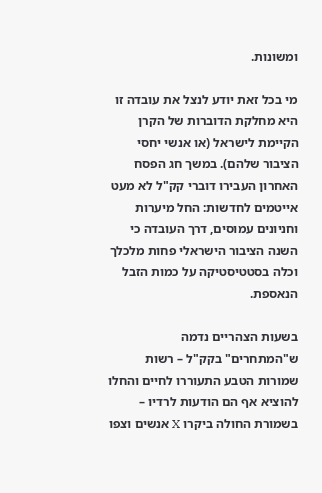ומשונות.

מי בכל זאת יודע לנצל את עובדה זו היא מחלקת הדוברות של הקרן הקיימת לישראל (או אנשי יחסי הציבור שלהם). במשך חג הפסח האחרון העבירו דוברי קק"ל לא מעט אייטמים לחדשות: החל מיערות וחניונים עמוסים, דרך העובדה כי השנה הציבור הישראלי פחות מלכלך וכלה בסטטיסטיקה על כמות הזבל הנאספת.

בשעות הצהריים נדמה ש"המתחרים" בקק"ל – רשות שמורות הטבע התעוררו לחיים והחלו להוציא אף הם הודעות לרדיו – בשמורת החולה ביקרו X אנשים וצפו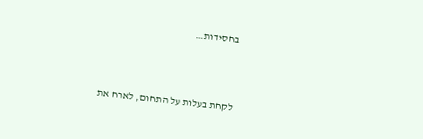בחסידות…



לקחת בעלות על התחום, לארח את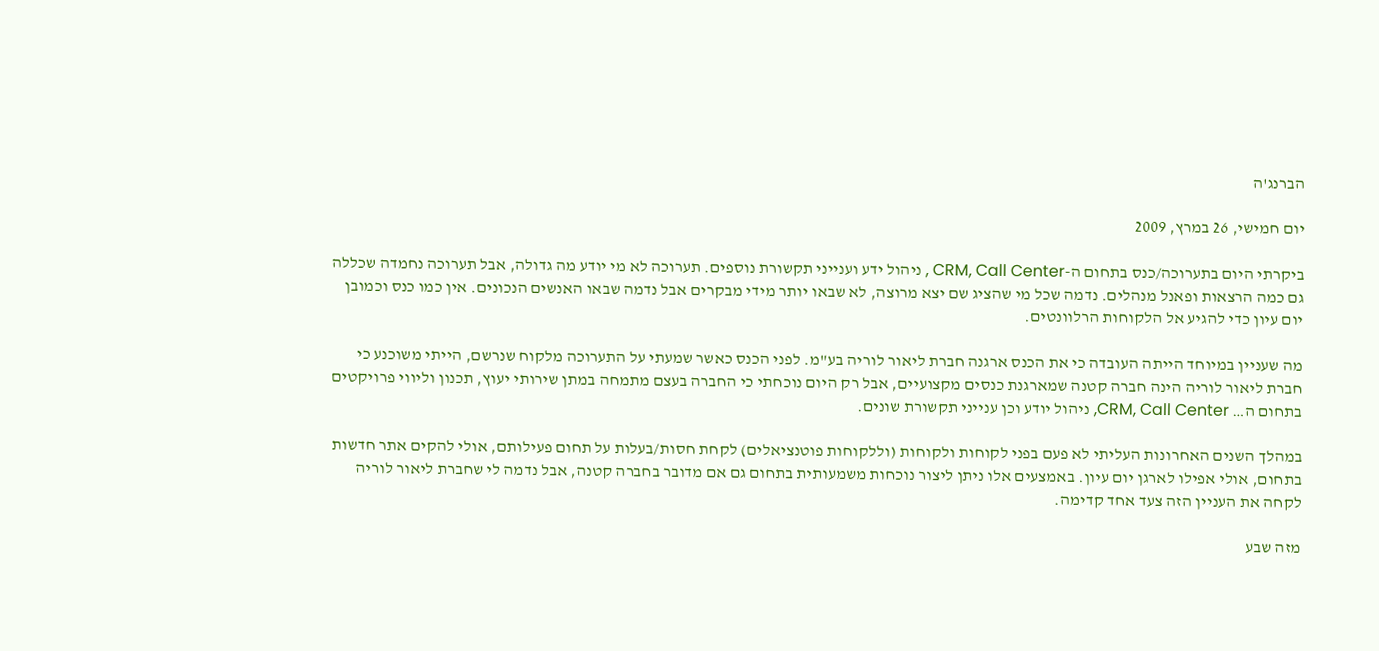הברנג'ה

יום חמישי, 26 במרץ, 2009

ביקרתי היום בתערוכה/כנס בתחום ה-CRM, Call Center , ניהול ידע וענייני תקשורת נוספים. תערוכה לא מי יודע מה גדולה, אבל תערוכה נחמדה שכללה גם כמה הרצאות ופאנל מנהלים. נדמה שכל מי שהציג שם יצא מרוצה, לא שבאו יותר מידי מבקרים אבל נדמה שבאו האנשים הנכונים. אין כמו כנס וכמובן יום עיון כדי להגיע אל הלקוחות הרלוונטים.

מה שעניין במיוחד הייתה העובדה כי את הכנס ארגנה חברת ליאור לוריה בע"מ. לפני הכנס כאשר שמעתי על התערוכה מלקוח שנרשם, הייתי משוכנע כי חברת ליאור לוריה הינה חברה קטנה שמארגנת כנסים מקצועיים, אבל רק היום נוכחתי כי החברה בעצם מתמחה במתן שירותי יעוץ, תכנון וליווי פרויקטים בתחום ה… CRM, Call Center, ניהול יודע וכן ענייני תקשורת שונים.

במהלך השנים האחרונות העליתי לא פעם בפני לקוחות ולקוחות (וללקוחות פוטנציאלים) לקחת חסות/בעלות על תחום פעילותם, אולי להקים אתר חדשות בתחום, אולי אפילו לארגן יום עיון. באמצעים אלו ניתן ליצור נוכחות משמעותית בתחום גם אם מדובר בחברה קטנה, אבל נדמה לי שחברת ליאור לוריה לקחה את העניין הזה צעד אחד קדימה.

מזה שבע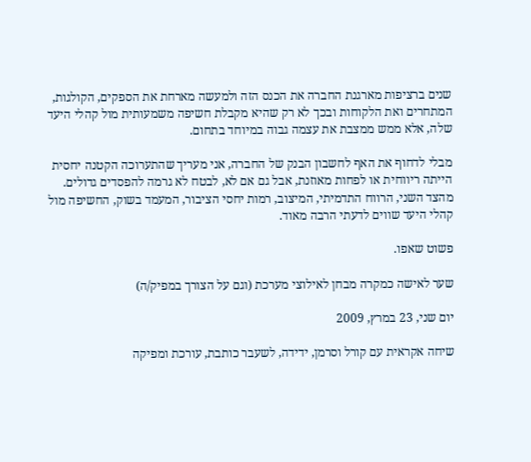שנים ברציפות מארגנת החברה את הכנס הזה ולמעשה מארחת את הספקים, הקולגות, המתחרים ואת הלקוחות ובכך לא רק שהיא מקבלת חשיפה משמעותית מול קהלי היעד שלה, אלא ממש ממצבת את עצמה גבוה במיוחד בתחום.

מבלי לדחוף את האף לחשבון הבנק של החברה, אני מעריך שהתערוכה הקטנה יחסית הייתה ריווחית או לפחות מאוזנת, אבל גם אם לא, לבטח לא גרמה להפסדים גדולים. מהצד השני, הרווח התדמיתי, המיצוב, רמות יחסי הציבור, המעמד בשוק, החשיפה מול קהלי היעד שווים לדעתי הרבה מאוד.

פשוט שאפו.

שער לאישה כמקרה מבחן לאילוצי מערכת (וגם על הצורך במפיק/ה)

יום שני, 23 במרץ, 2009

שיחה אקראית עם קורל וסרמן, ידידה, לשעבר כותבת, עורכת ומפיקה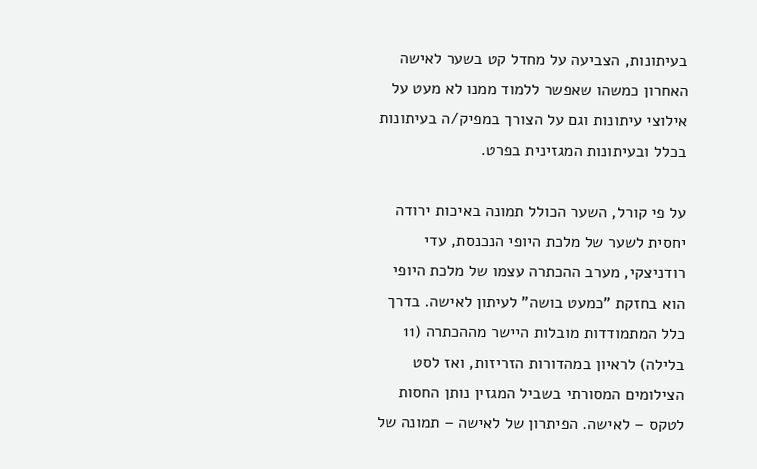בעיתונות, הצביעה על מחדל קט בשער לאישה האחרון כמשהו שאפשר ללמוד ממנו לא מעט על אילוצי עיתונות וגם על הצורך במפיק/ה בעיתונות בכלל ובעיתונות המגזינית בפרט.

על פי קורל, השער הכולל תמונה באיכות ירודה יחסית לשער של מלכת היופי הנכנסת, עדי רודניצקי, מערב ההכתרה עצמו של מלכת היופי הוא בחזקת "כמעט בושה" לעיתון לאישה. בדרך כלל המתמודדות מובלות היישר מההכתרה (11 בלילה) לראיון במהדורות הזריזות, ואז לסט הצילומים המסורתי בשביל המגזין נותן החסות לטקס – לאישה. הפיתרון של לאישה – תמונה של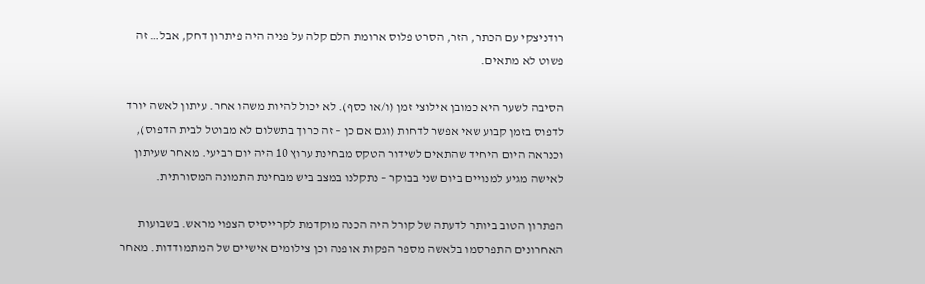רודניצקי עם הכתר, הזר, הסרט פלוס ארומת הלם קלה על פניה היה פיתרון דחק, אבל… זה פשוט לא מתאים.

הסיבה לשער היא כמובן אילוצי זמן (ו/או כסף). לא יכול להיות משהו אחר. עיתון לאשה יורד לדפוס בזמן קבוע שאי אפשר לדחות (וגם אם כן – זה כרוך בתשלום לא מבוטל לבית הדפוס), וכנראה היום היחיד שהתאים לשידור הטקס מבחינת ערוץ 10 היה יום רביעי. מאחר שעיתון לאישה מגיע למנויים ביום שני בבוקר – נתקלנו במצב ביש מבחינת התמונה המסורתית.

הפתרון הטוב ביותר לדעתה של קורל היה הכנה מוקדמת לקרייסיס הצפוי מראש. בשבועות האחרונים התפרסמו בלאשה מספר הפקות אופנה וכן צילומים אישיים של המתמודדות. מאחר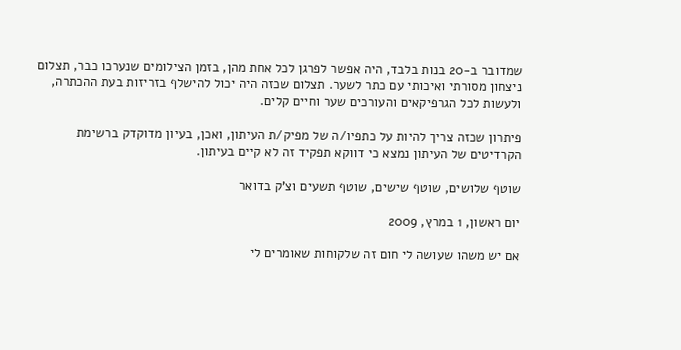שמדובר ב-20 בנות בלבד, היה אפשר לפרגן לכל אחת מהן, בזמן הצילומים שנערכו כבר, תצלום ניצחון מסורתי ואיכותי עם כתר לשער. תצלום שכזה היה יכול להישלף בזריזות בעת ההכתרה, ולעשות לכל הגרפיקאים והעורכים שער וחיים קלים.

פיתרון שכזה צריך להיות על כתפיו/ה של מפיק/ת העיתון, ואכן, בעיון מדוקדק ברשימת הקרדיטים של העיתון נמצא כי דווקא תפקיד זה לא קיים בעיתון.

שוטף שלושים, שוטף שישים, שוטף תשעים וצ'ק בדואר

יום ראשון, 1 במרץ, 2009

אם יש משהו שעושה לי חום זה שלקוחות שאומרים לי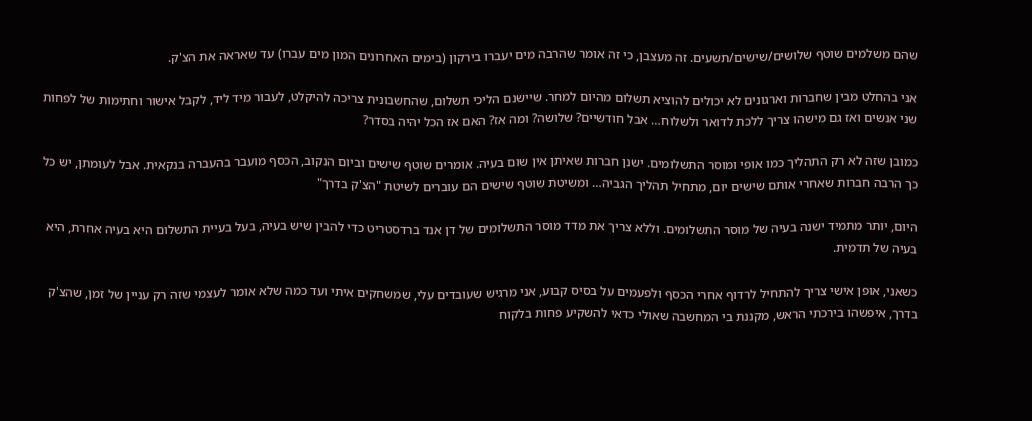שהם משלמים שוטף שלושים/שישים/תשעים. זה מעצבן, כי זה אומר שהרבה מים יעברו בירקון (בימים האחרונים המון מים עברו) עד שאראה את הצ'ק.

אני בהחלט מבין שחברות וארגונים לא יכולים להוציא תשלום מהיום למחר. שיישנם הליכי תשלום, שהחשבונית צריכה להיקלט, לעבור מיד ליד, לקבל אישור וחתימות של לפחות שני אנשים ואז גם מישהו צריך ללכת לדואר ולשלוח… אבל חודשיים? שלושה? ומה אז? האם אז הכל יהיה בסדר?

כמובן שזה לא רק התהליך כמו אופי ומוסר התשלומים. ישנן חברות שאיתן אין שום בעיה. אומרים שוטף שישים וביום הנקוב, הכסף מועבר בהעברה בנקאית. אבל לעומתן, יש כל כך הרבה חברות שאחרי אותם שישים יום, מתחיל תהליך הגביה… ומשיטת שוטף שישים הם עוברים לשיטת "הצ'ק בדרך"

היום, יותר מתמיד ישנה בעיה של מוסר התשלומים. וללא צריך את מדד מוסר התשלומים של דן אנד ברדסטריט כדי להבין שיש בעיה, בעל בעיית התשלום היא בעיה אחרת, היא בעיה של תדמית.

כשאני, אופן אישי צריך להתחיל לרדוף אחרי הכסף ולפעמים על בסיס קבוע, אני מרגיש שעובדים עלי, שמשחקים איתי ועד כמה שלא אומר לעצמי שזה רק עניין של זמן, שהצ'ק בדרך, איפשהו בירכתי הראש, מקננת בי המחשבה שאולי כדאי להשקיע פחות בלקוח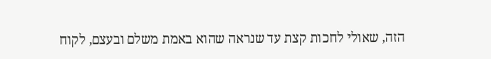הזה, שאולי לחכות קצת עד שנראה שהוא באמת משלם ובעצם, לקוח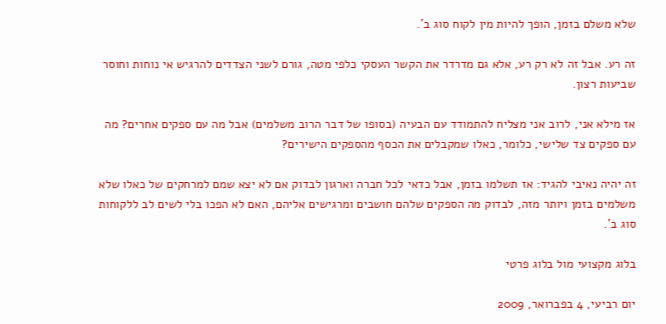שלא משלם בזמן, הופך להיות מין לקוח סוג ב'.

זה רע. אבל זה לא רק רע, אלא גם מדרדר את הקשר העסקי כלפי מטה, גורם לשני הצדדים להרגיש אי נוחות וחוסר שביעות רצון.

אז מילא אני, לרוב אני מצליח להתמודד עם הבעיה (בסופו של דבר הרוב משלמים) אבל מה עם ספקים אחרים? מה עם ספקים צד שלישי, כלומר, כאלו שמקבלים את הכסף מהספקים הישירים?

זה יהיה נאיבי להגיד: אז תשלמו בזמן, אבל כדאי לכל חברה וארגון לבדוק אם לא יצא שמם למרחקים של כאלו שלא משלמים בזמן ויותר מזה, לבדוק מה הספקים שלהם חושבים ומרגישים אליהם, האם לא הפכו בלי לשים לב ללקוחות סוג ב'.

בלוג מקצועי מול בלוג פרטי

יום רביעי, 4 בפברואר, 2009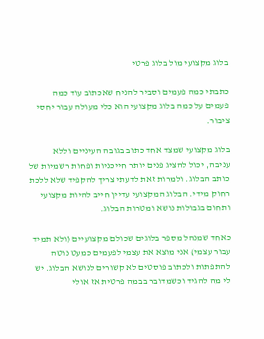בלוג מקצועי מול בלוג פרטי

כתבתי כמה פעמים וסביר להניח שאכתוב עוד כמה פעמים על כמה בלוג מקצועי הוא כלי מעולה עבור יחסי ציבור.

בלוג מקצועי שמצד אחד כתוב בגובה העיניים וללא עניבה, יכול להציג פנים יותר חייכניות ופחות רשמיות של כותב הבלוג. ולמרות זאת לדעתי צריך להקפיד שלא ללכת רחוק מידי. הבלוג המקצועי עדיין חייב להיות מקצועי ותחום בגבולות נושא ומטרות הבלוג.

כאחד שמנהל מספר בלוגים שכולם מקצועיים (ולא תמיד עבור עצמי) אני מוצא את עצמי לפעמים כמעט נוטה להתפתות ולכתוב פוסטים לא קשורים לנושא הבלוג. יש לי מה להגיד וכשמדובר בבמה פרטית אז אולי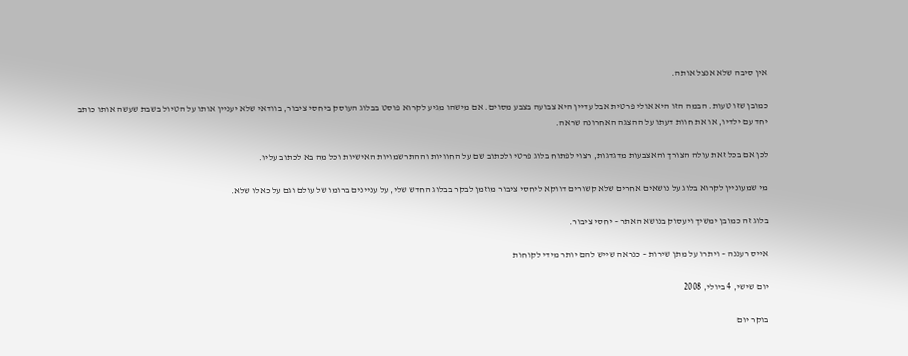אין סיבה שלא אנצל אותה.

כמובן שזו טעות. הבמה הזו היא אולי פרטית אבל עדיין היא צבועה בצבע מסוים. אם מישהו מגיע לקרוא פוסט בבלוג העוסק ביחסי ציבור, בוודאי שלא יעניין אותו על הטיול בשבת שעשה אותו כותב יחד עם ילדיו, או את חוות דעתו על ההצגה האחרונה שראה.

לכן אם בכל זאת עולה הצורך והאצבעות מדגדגות, רצוי לפתוח בלוג פרטי ולכתוב שם על החוויות וההתרשמויות האישיות וכל מה בא לכתוב עליו.

מי שמעוניין לקרוא בלוג על נושאים אחרים שלא קשורים דווקא ליחסי ציבור מוזמן לבקר בבלוג החדש שלי, על עניינים ברומו של עולם וגם על כאלו שלא.

בלוג זה כמובן ימשיך ויעסוק בנושא האתר – יחסי ציבור.

אייס רעננה – ויתרו על מתן שירות – כנראה שייש להם יותר מידי לקוחות

יום שישי, 4 ביולי, 2008

בוקר יום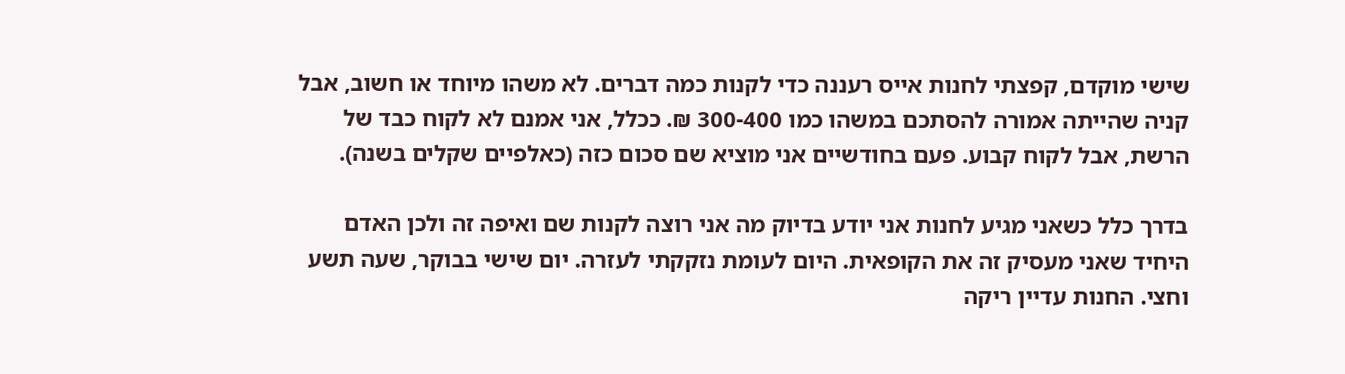שישי מוקדם, קפצתי לחנות אייס רעננה כדי לקנות כמה דברים. לא משהו מיוחד או חשוב, אבל קניה שהייתה אמורה להסתכם במשהו כמו 300-400 ₪. ככלל, אני אמנם לא לקוח כבד של הרשת, אבל לקוח קבוע. פעם בחודשיים אני מוציא שם סכום כזה (כאלפיים שקלים בשנה).

בדרך כלל כשאני מגיע לחנות אני יודע בדיוק מה אני רוצה לקנות שם ואיפה זה ולכן האדם היחיד שאני מעסיק זה את הקופאית. היום לעומת נזקקתי לעזרה. יום שישי בבוקר, שעה תשע וחצי. החנות עדיין ריקה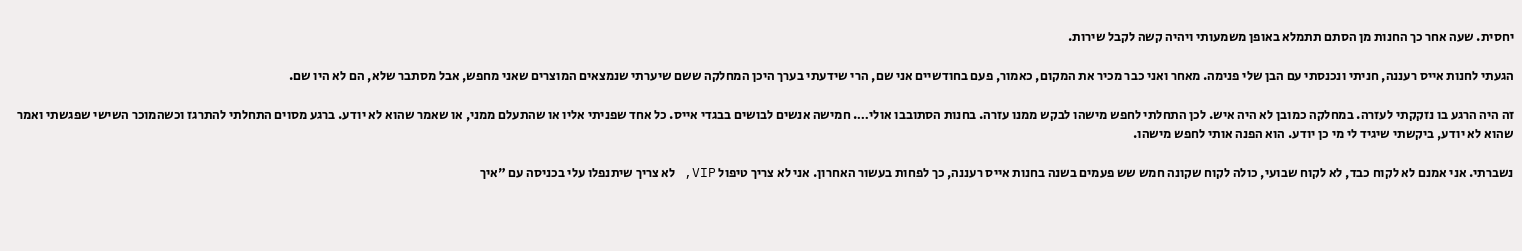יחסית. שעה אחר כך החנות מן הסתם תתמלא באופן משמעותי ויהיה קשה לקבל שירות.

הגעתי לחנות אייס רעננה, חניתי ונכנסתי עם הבן שלי פנימה. מאחר ואני כבר מכיר את המקום, כאמור, פעם בחודשיים אני שם, הרי שידעתי בערך היכן המחלקה ששם שיערתי שנמצאים המוצרים שאני מחפש, אבל מסתבר שלא, הם לא היו שם.

זה היה הרגע בו נזקקתי לעזרה. במחלקה כמובן לא היה איש. לכן התחלתי לחפש מישהו לבקש ממנו עזרה. בחנות הסתובבו אולי…. חמישה אנשים לבושים בבגדי אייס. כל אחד שפניתי אליו או שהתעלם ממני, או שאמר שהוא לא יודע. ברגע מסוים התחלתי להתרגז וכשהמוכר השישי שפגשתי ואמר שהוא לא יודע, ביקשתי שיגיד לי מי כן יודע. הוא הפנה אותי לחפש מישהו.

נשברתי. אני אמנם לא לקוח כבד, לא לקוח שבועי, כולה לקוח שקונה חמש שש פעמים בשנה בחנות אייס רעננה, כך לפחות בעשור האחרון. אני לא צריך טיפול VIP, לא צריך שיתנפלו עלי בכניסה עם "איך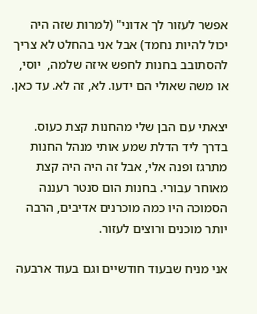אפשר לעזור לך אדוני" (למרות שזה היה יכול להיות נחמד) אבל אני בהחלט לא צריך להסתובב בחנות לחפש איזה שלמה,  יוסי, או משה שאולי הם ידעו. לא, זה לא. עד כאן.

יצאתי עם הבן שלי מהחנות קצת כעוס. בדרך ליד הדלת שמע אותי מנהל החנות מתרגז ופנה אלי, אבל זה היה היה קצת מאוחר עבורי. בחנות הום סנטר רעננה הסמוכה היו כמה מוכרנים אדיבים, הרבה יותר מוכנים ורוצים לעזור.

אני מניח שבעוד חודשיים וגם בעוד ארבעה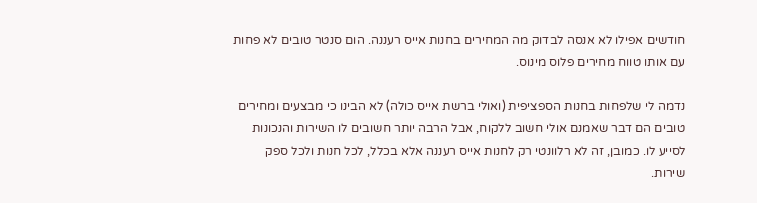חודשים אפילו לא אנסה לבדוק מה המחירים בחנות אייס רעננה. הום סנטר טובים לא פחות עם אותו טווח מחירים פלוס מינוס.

נדמה לי שלפחות בחנות הספציפית (ואולי ברשת אייס כולה) לא הבינו כי מבצעים ומחירים טובים הם דבר שאמנם אולי חשוב ללקוח, אבל הרבה יותר חשובים לו השירות והנכונות לסייע לו. כמובן, זה לא רלוונטי רק לחנות אייס רעננה אלא בכלל, לכל חנות ולכל ספק שירות.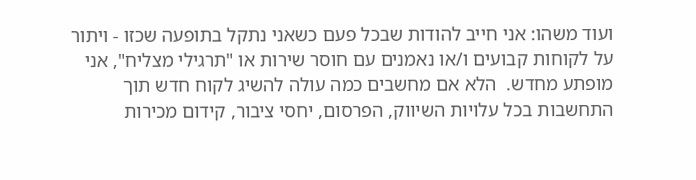ועוד משהו: אני חייב להודות שבכל פעם כשאני נתקל בתופעה שכזו - ויתור על לקוחות קבועים ו/או נאמנים עם חוסר שירות או "תרגילי מצליח", אני מופתע מחדש.  הלא אם מחשבים כמה עולה להשיג לקוח חדש תוך התחשבות בכל עלויות השיווק, הפרסום, יחסי ציבור, קידום מכירות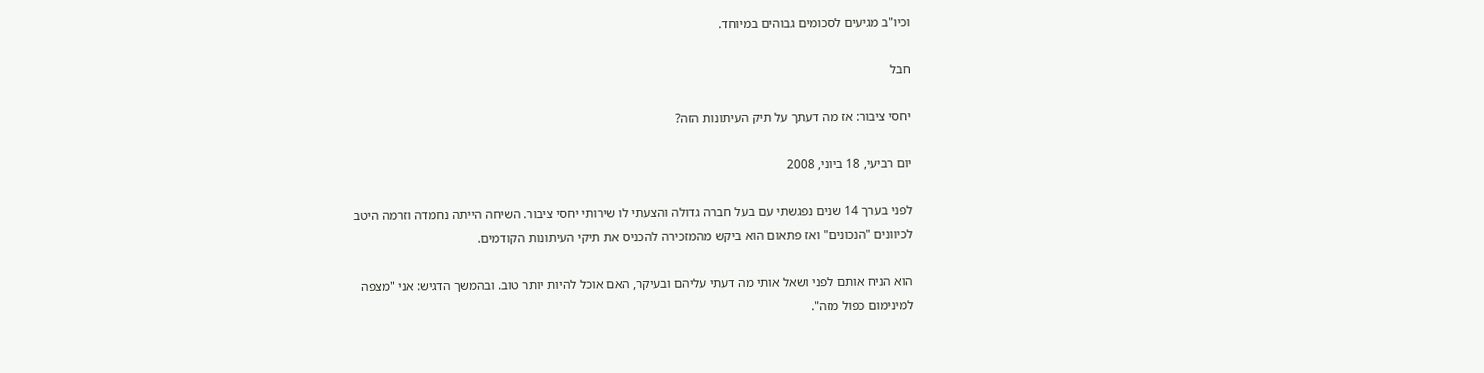וכיו"ב מגיעים לסכומים גבוהים במיוחד.

חבל

יחסי ציבור: אז מה דעתך על תיק העיתונות הזה?

יום רביעי, 18 ביוני, 2008

לפני בערך 14 שנים נפגשתי עם בעל חברה גדולה והצעתי לו שירותי יחסי ציבור. השיחה הייתה נחמדה וזרמה היטב לכיוונים "הנכונים" ואז פתאום הוא ביקש מהמזכירה להכניס את תיקי העיתונות הקודמים.

הוא הניח אותם לפני ושאל אותי מה דעתי עליהם ובעיקר, האם אוכל להיות יותר טוב. ובהמשך הדגיש: אני "מצפה למינימום כפול מזה".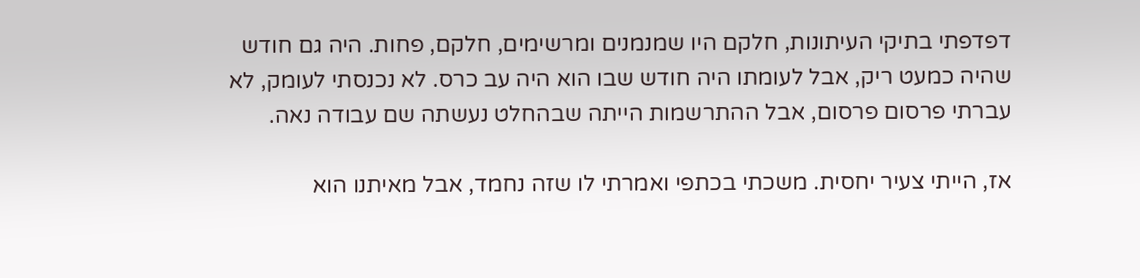דפדפתי בתיקי העיתונות, חלקם היו שמנמנים ומרשימים, חלקם, פחות. היה גם חודש שהיה כמעט ריק, אבל לעומתו היה חודש שבו הוא היה עב כרס. לא נכנסתי לעומק, לא עברתי פרסום פרסום, אבל ההתרשמות הייתה שבהחלט נעשתה שם עבודה נאה.

אז, הייתי צעיר יחסית. משכתי בכתפי ואמרתי לו שזה נחמד, אבל מאיתנו הוא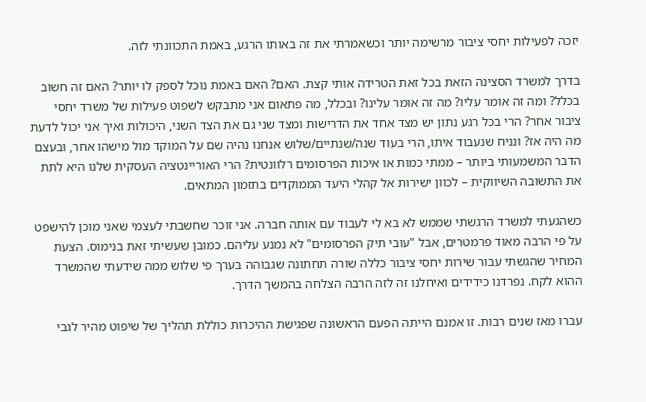יזכה לפעילות יחסי ציבור מרשימה יותר וכשאמרתי את זה באותו הרגע, באמת התכוונתי לזה.

בדרך למשרד הסצינה הזאת בכל זאת הטרידה אותי קצת. האם? האם באמת נוכל לספק לו יותר? האם זה חשוב בכלל? ומה זה אומר עליו? מה זה אומר עלינו? ובכלל, מה פתאום אני מתבקש לשפוט פעילות של משרד יחסי ציבור אחר? הרי בכל רגע נתון יש מצד אחד את הדרישות ומצד שני גם את הצד השני, היכולות ואיך אני יכול לדעת מה היה אז? ונניח שנעבוד איתו, הרי בעוד שנה/שנתיים/שלוש אנחנו נהיה שם על המוקד מול מישהו אחר, ובעצם הדבר המשמעותי ביותר – ממתי כמות או איכות הפרסומים רלוונטית? הרי האוריינטציה העסקית שלנו היא לתת את התשובה השיווקית – לכוון ישירות אל קהלי היעד הממוקדים בתזמון המתאים.

כשהגעתי למשרד הרגשתי שממש לא בא לי לעבוד עם אותה חברה. אני זוכר שחשבתי לעצמי שאני מוכן להישפט על פי הרבה מאוד פרמטרים, אבל "עובי תיק הפרסומים" לא נמנע עליהם. כמובן שעשיתי זאת בנימוס. הצעת המחיר שהגשתי עבור שירות יחסי ציבור כללה שורה תחתונה שגבוהה בערך פי שלוש ממה שידעתי שהמשרד ההוא לקח. נפרדנו כידידים ואיחלנו זה לזה הרבה הצלחה בהמשך הדרך.

עברו מאז שנים רבות. זו אמנם הייתה הפעם הראשונה שפגישת ההיכרות כוללת תהליך של שיפוט מהיר לגבי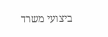ביצועי משרד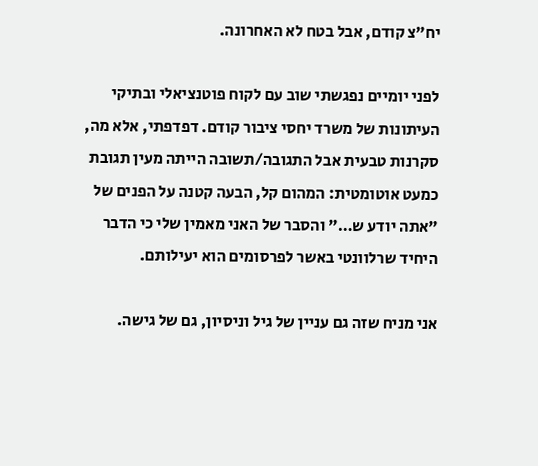יח"צ קודם, אבל בטח לא האחרונה.

לפני יומיים נפגשתי שוב עם לקוח פוטנציאלי ובתיקי העיתונות של משרד יחסי ציבור קודם. דפדפתי, אלא מה, סקרנות טבעית אבל התגובה/תשובה הייתה מעין תגובת כמעט אוטומטית: המהום קל, הבעה קטנה על הפנים של "אתה יודע ש…" והסבר של האני מאמין שלי כי הדבר היחיד שרלוונטי באשר לפרסומים הוא יעילותם.

אני מניח שזה גם עניין של גיל וניסיון, גם של גישה.